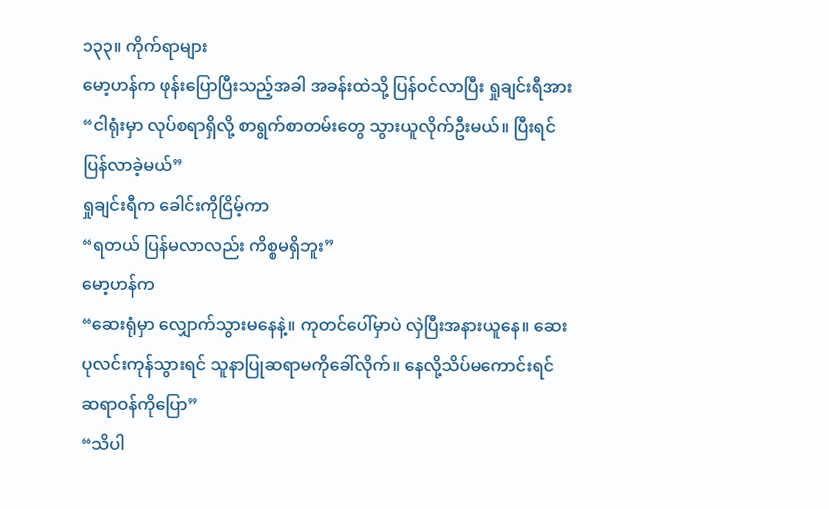၁၃၃။ ကိုက်ရာများ
မော့ဟန်က ဖုန်းပြောပြီးသည့်အခါ အခန်းထဲသို့ ပြန်ဝင်လာပြီး ရှုချင်းရီအား
“ငါရုံးမှာ လုပ်စရာရှိလို့ စာရွက်စာတမ်းတွေ သွားယူလိုက်ဦးမယ်။ ပြီးရင် ပြန်လာခဲ့မယ်”
ရှုချင်းရီက ခေါင်းကိုငြိမ့်ကာ
“ရတယ် ပြန်မလာလည်း ကိစ္စမရှိဘူး”
မော့ဟန်က
“ဆေးရုံမှာ လျှောက်သွားမနေနဲ့။ ကုတင်ပေါ်မှာပဲ လှဲပြီးအနားယူနေ။ ဆေးပုလင်းကုန်သွားရင် သူနာပြုဆရာမကိုခေါ်လိုက်။ နေလို့သိပ်မကောင်းရင် ဆရာဝန်ကိုပြော”
“သိပါ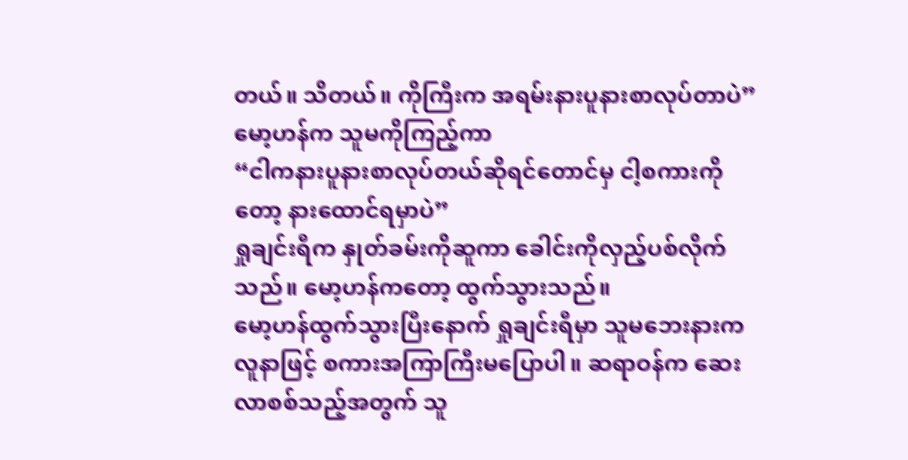တယ်။ သိတယ်။ ကိုကြီးက အရမ်းနားပူနားစာလုပ်တာပဲ”
မော့ဟန်က သူမကိုကြည့်ကာ
“ငါကနားပူနားစာလုပ်တယ်ဆိုရင်တောင်မှ ငါ့စကားကိုတော့ နားထောင်ရမှာပဲ”
ရှုချင်းရီက နှုတ်ခမ်းကိုဆူကာ ခေါင်းကိုလှည့်ပစ်လိုက်သည်။ မော့ဟန်ကတော့ ထွက်သွားသည်။
မော့ဟန်ထွက်သွားပြီးနောက် ရှုချင်းရီမှာ သူမဘေးနားကလူနာဖြင့် စကားအကြာကြီးမပြောပါ။ ဆရာဝန်က ဆေးလာစစ်သည့်အတွက် သူ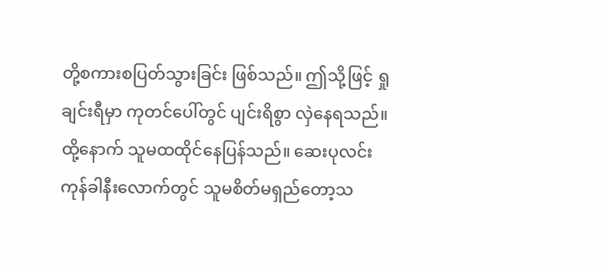တို့စကားစပြတ်သွားခြင်း ဖြစ်သည်။ ဤသို့ဖြင့် ရှုချင်းရီမှာ ကုတင်ပေါ်တွင် ပျင်းရိစွာ လှဲနေရသည်။
ထို့နောက် သူမထထိုင်နေပြန်သည်။ ဆေးပုလင်းကုန်ခါနီးလောက်တွင် သူမစိတ်မရှည်တော့သ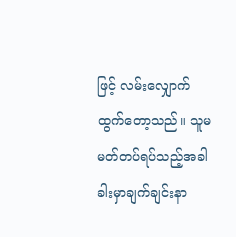ဖြင့် လမ်းလျှောက်ထွက်တော့သည်။ သူမမတ်တပ်ရပ်သည့်အခါ ခါးမှာချက်ချင်းနာ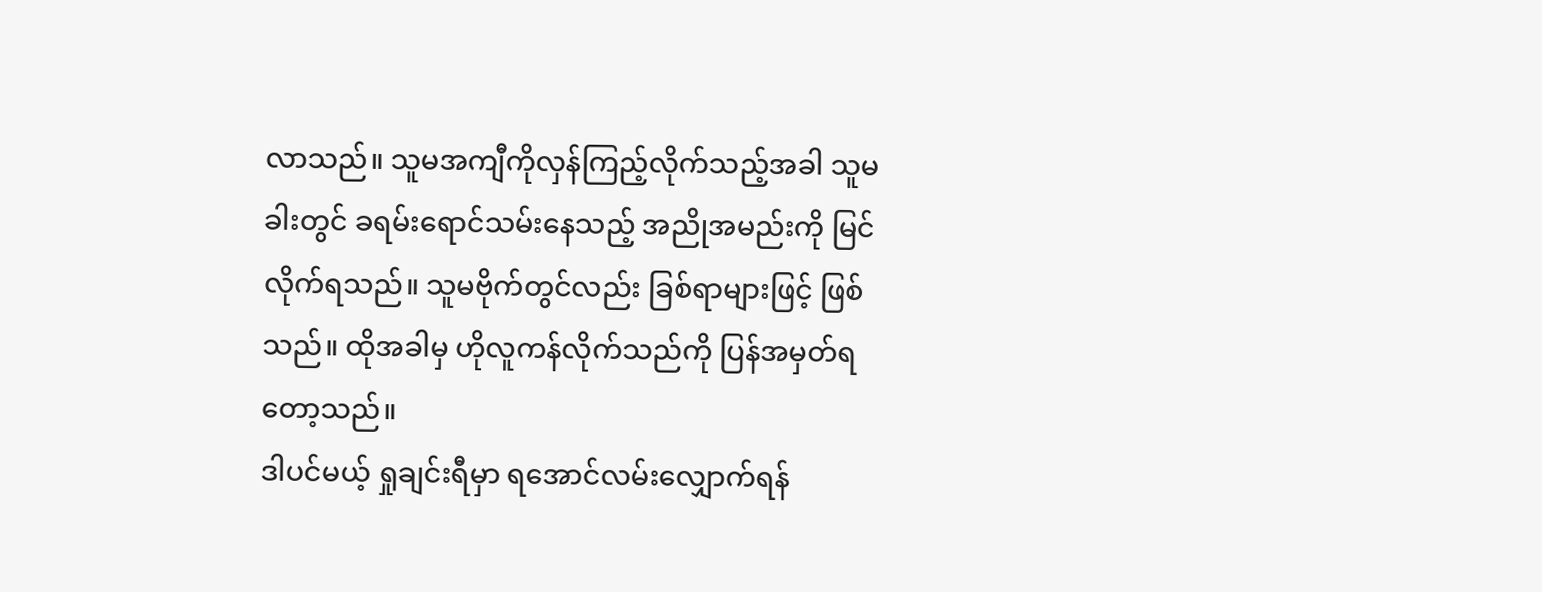လာသည်။ သူမအကျီကိုလှန်ကြည့်လိုက်သည့်အခါ သူမခါးတွင် ခရမ်းရောင်သမ်းနေသည့် အညိုအမည်းကို မြင်လိုက်ရသည်။ သူမဗိုက်တွင်လည်း ခြစ်ရာများဖြင့် ဖြစ်သည်။ ထိုအခါမှ ဟိုလူကန်လိုက်သည်ကို ပြန်အမှတ်ရတော့သည်။
ဒါပင်မယ့် ရှုချင်းရီမှာ ရအောင်လမ်းလျှောက်ရန်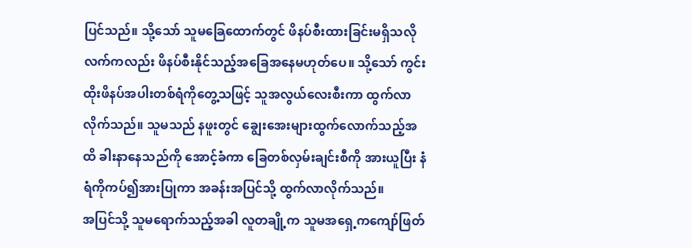ပြင်သည်။ သို့သော် သူမခြေထောက်တွင် ဖိနပ်စီးထားခြင်းမရှိသလို လက်ကလည်း ဖိနပ်စီးနိုင်သည့်အခြေအနေမဟုတ်ပေ။ သို့သော် ကွင်းထိုးဖိနပ်အပါးတစ်ရံကိုတွေ့သဖြင့် သူအလွယ်လေးစီးကာ ထွက်လာလိုက်သည်။ သူမသည် နဖူးတွင် ချွေးအေးများထွက်လောက်သည့်အထိ ခါးနာနေသည်ကို အောင့်ခံကာ ခြေတစ်လှမ်းချင်းစီကို အားယူပြီး နံရံကိုကပ်၍အားပြုကာ အခန်းအပြင်သို့ ထွက်လာလိုက်သည်။
အပြင်သို့ သူမရောက်သည့်အခါ လူတချို့က သူမအရှေ့ကကျော်ဖြတ်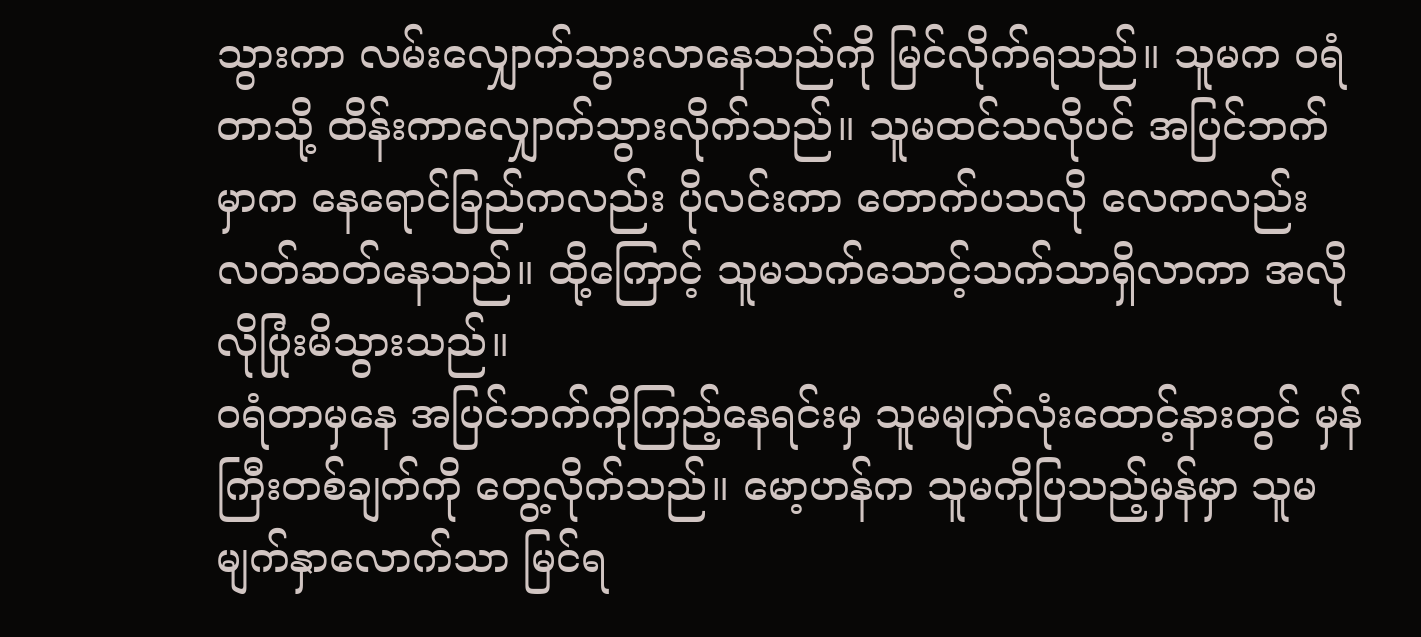သွားကာ လမ်းလျှောက်သွားလာနေသည်ကို မြင်လိုက်ရသည်။ သူမက ဝရံတာသို့ ထိန်းကာလျှောက်သွားလိုက်သည်။ သူမထင်သလိုပင် အပြင်ဘက်မှာက နေရောင်ခြည်ကလည်း ပိုလင်းကာ တောက်ပသလို လေကလည်း လတ်ဆတ်နေသည်။ ထို့ကြောင့် သူမသက်သောင့်သက်သာရှိလာကာ အလိုလိုပြုံးမိသွားသည်။
ဝရံတာမှနေ အပြင်ဘက်ကိုကြည့်နေရင်းမှ သူမမျက်လုံးထောင့်နားတွင် မှန်ကြီးတစ်ချက်ကို တွေ့လိုက်သည်။ မော့ဟန်က သူမကိုပြသည့်မှန်မှာ သူမမျက်နှာလောက်သာ မြင်ရ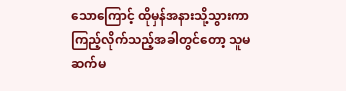သောကြောင့် ထိုမှန်အနားသို့သွားကာ ကြည့်လိုက်သည့်အခါတွင်တော့ သူမဆက်မ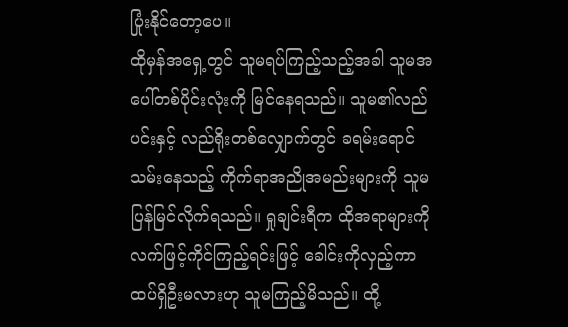ပြုံးနိုင်တော့ပေ။
ထိုမှန်အရှေ့တွင် သူမရပ်ကြည့်သည့်အခါ သူမအပေါ်တစ်ပိုင်းလုံးကို မြင်နေရသည်။ သူမ၏လည်ပင်းနှင့် လည်ရိုးတစ်လျှောက်တွင် ခရမ်းရောင်သမ်းနေသည့် ကိုက်ရာအညိုအမည်းများကို သူမပြန်မြင်လိုက်ရသည်။ ရှုချင်းရီက ထိုအရာများကို လက်ဖြင့်ကိုင်ကြည့်ရင်းဖြင့် ခေါင်းကိုလှည့်ကာ ထပ်ရှိဦးမလားဟု သူမကြည့်မိသည်။ ထို့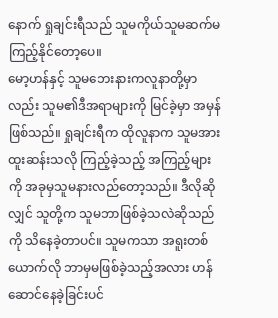နောက် ရှုချင်းရီသည် သူမကိုယ်သူမဆက်မကြည့်နိုင်တော့ပေ။
မော့ဟန်နှင့် သူမဘေးနားကလူနာတို့မှာလည်း သူမ၏ဒီအရာများကို မြင်ခဲ့မှာ အမှန်ဖြစ်သည်။ ရှုချင်းရီက ထိုလူနာက သူမအားထူးဆန်းသလို ကြည့်ခဲ့သည့် အကြည့်များကို အခုမှသူမနားလည်တော့သည်။ ဒီလိုဆိုလျှင် သူတို့က သူမဘာဖြစ်ခဲ့သလဲဆိုသည်ကို သိနေခဲ့တာပင်။ သူမကသာ အရူးတစ်ယောက်လို ဘာမှမဖြစ်ခဲ့သည့်အလား ဟန်ဆောင်နေခဲ့ခြင်းပင်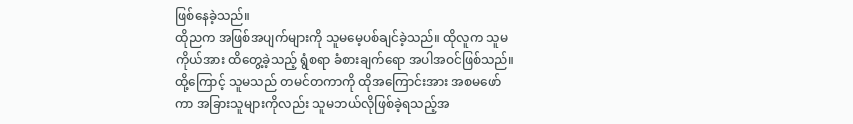ဖြစ်နေခဲ့သည်။
ထိုညက အဖြစ်အပျက်များကို သူမမေ့ပစ်ချင်ခဲ့သည်။ ထိုလူက သူမကိုယ်အား ထိတွေ့ခဲ့သည့် ရွံစရာ ခံစားချက်ရော အပါအဝင်ဖြစ်သည်။ ထို့ကြောင့် သူမသည် တမင်တကာကို ထိုအကြောင်းအား အစမဖော်ကာ အခြားသူများကိုလည်း သူမဘယ်လိုဖြစ်ခဲ့ရသည့်အ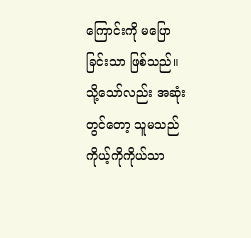ကြောင်းကို မပြောခြင်းသာ ဖြစ်သည်။ သို့သော်လည်း အဆုံးတွင်တော့ သူမသည် ကိုယ့်ကိုကိုယ်သာ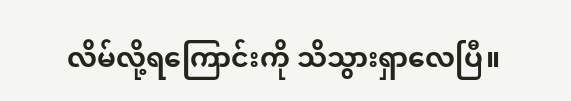လိမ်လို့ရကြောင်းကို သိသွားရှာလေပြီ။